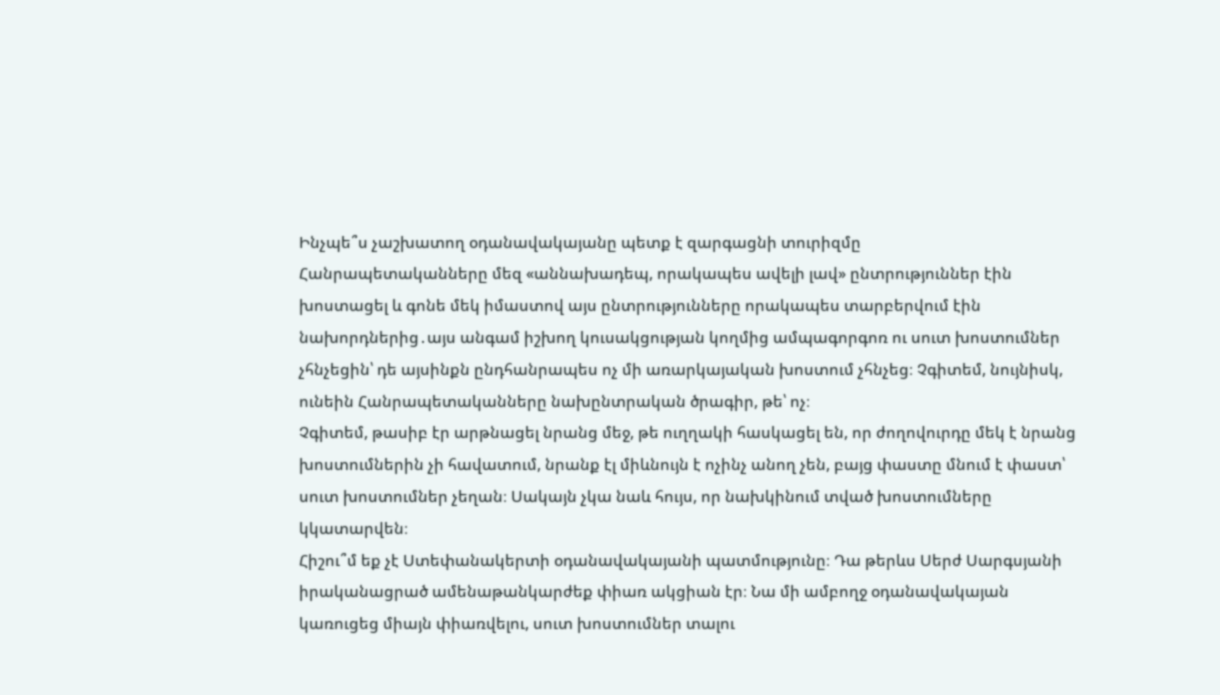Ինչպե՞ս չաշխատող օդանավակայանը պետք է զարգացնի տուրիզմը
Հանրապետականները մեզ «աննախադեպ, որակապես ավելի լավ» ընտրություններ էին խոստացել և գոնե մեկ իմաստով այս ընտրությունները որակապես տարբերվում էին նախորդներից․այս անգամ իշխող կուսակցության կողմից ամպագորգոռ ու սուտ խոստումներ չհնչեցին՝ դե այսինքն ընդհանրապես ոչ մի առարկայական խոստում չհնչեց։ Չգիտեմ, նույնիսկ, ունեին Հանրապետականները նախընտրական ծրագիր, թե՝ ոչ։
Չգիտեմ, թասիբ էր արթնացել նրանց մեջ, թե ուղղակի հասկացել են, որ ժողովուրդը մեկ է նրանց խոստումներին չի հավատում, նրանք էլ միևնույն է ոչինչ անող չեն, բայց փաստը մնում է փաստ՝ սուտ խոստումներ չեղան։ Սակայն չկա նաև հույս, որ նախկինում տված խոստումները կկատարվեն։
Հիշու՞մ եք չէ Ստեփանակերտի օդանավակայանի պատմությունը։ Դա թերևս Սերժ Սարգսյանի իրականացրած ամենաթանկարժեք փիառ ակցիան էր։ Նա մի ամբողջ օդանավակայան կառուցեց միայն փիառվելու, սուտ խոստումներ տալու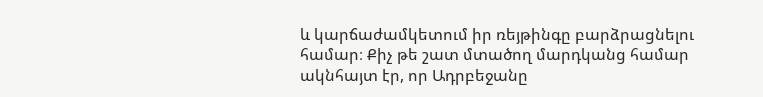և կարճաժամկետում իր ռեյթինգը բարձրացնելու համար։ Քիչ թե շատ մտածող մարդկանց համար ակնհայտ էր, որ Ադրբեջանը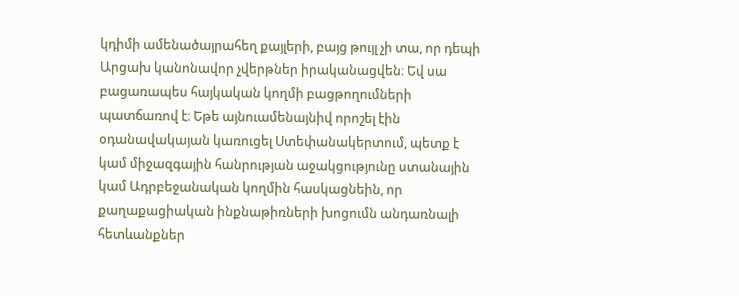կդիմի ամենածայրահեղ քայլերի, բայց թույլ չի տա, որ դեպի Արցախ կանոնավոր չվերթներ իրականացվեն։ Եվ սա բացառապես հայկական կողմի բացթողումների պատճառով է։ Եթե այնուամենայնիվ որոշել էին օդանավակայան կառուցել Ստեփանակերտում, պետք է կամ միջազգային հանրության աջակցությունը ստանային կամ Ադրբեջանական կողմին հասկացնեին, որ քաղաքացիական ինքնաթիռների խոցումն անդառնալի հետևանքներ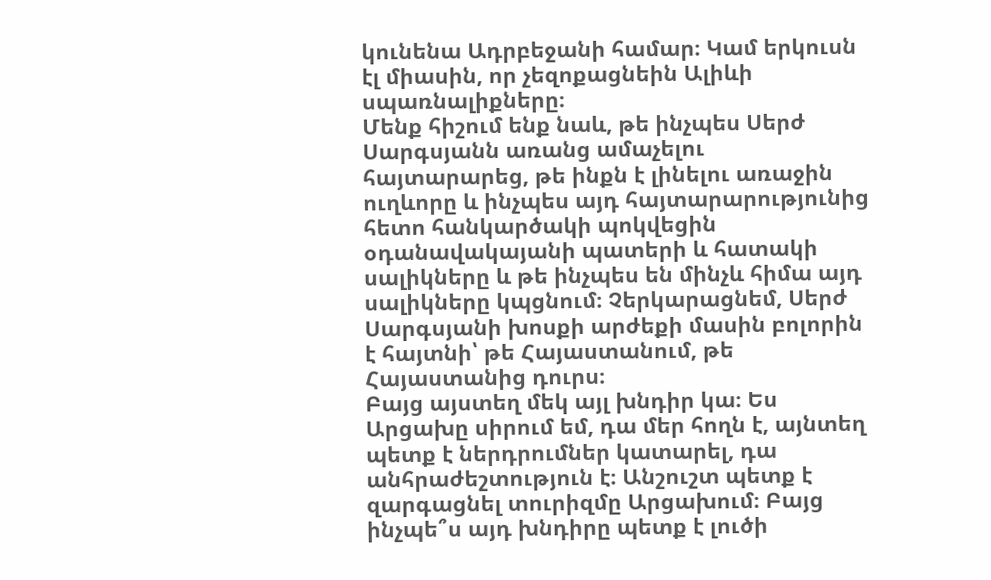կունենա Ադրբեջանի համար։ Կամ երկուսն էլ միասին, որ չեզոքացնեին Ալիևի սպառնալիքները։
Մենք հիշում ենք նաև, թե ինչպես Սերժ Սարգսյանն առանց ամաչելու հայտարարեց, թե ինքն է լինելու առաջին ուղևորը և ինչպես այդ հայտարարությունից հետո հանկարծակի պոկվեցին օդանավակայանի պատերի և հատակի սալիկները և թե ինչպես են մինչև հիմա այդ սալիկները կպցնում։ Չերկարացնեմ, Սերժ Սարգսյանի խոսքի արժեքի մասին բոլորին է հայտնի՝ թե Հայաստանում, թե Հայաստանից դուրս։
Բայց այստեղ մեկ այլ խնդիր կա։ Ես Արցախը սիրում եմ, դա մեր հողն է, այնտեղ պետք է ներդրումներ կատարել, դա անհրաժեշտություն է։ Անշուշտ պետք է զարգացնել տուրիզմը Արցախում։ Բայց ինչպե՞ս այդ խնդիրը պետք է լուծի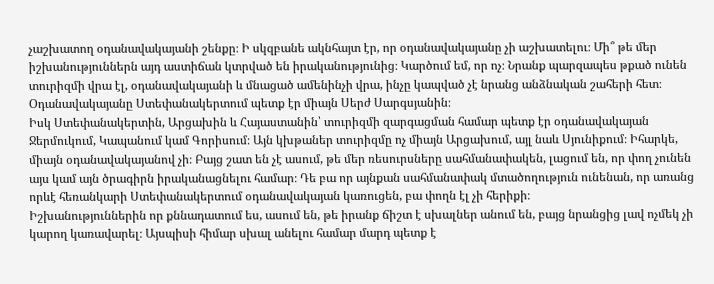չաշխատող օդանավակայանի շենքը։ Ի սկզբանե ակնհայտ էր, որ օդանավակայանը չի աշխատելու։ Մի՞ թե մեր իշխանություններն այդ աստիճան կտրված են իրականությունից։ Կարծում եմ, որ ոչ։ Նրանք պարզապես թքած ունեն տուրիզմի վրա էլ, օդանավակայանի և մնացած ամենինչի վրա, ինչը կապված չէ նրանց անձնական շահերի հետ։ Օդանավակայանը Ստեփանակերտում պետք էր միայն Սերժ Սարգսյանին։
Իսկ Ստեփանակերտին, Արցախին և Հայաստանին՝ տուրիզմի զարգացման համար պետք էր օդանավակայան Ջերմուկում, Կապանում կամ Գորիսում։ Այն կխթաներ տուրիզմը ոչ միայն Արցախում, այլ նաև Սյունիքում։ Իհարկե, միայն օդանավակայանով չի։ Բայց շատ են չէ ասում, թե մեր ռեսուրսները սահմանափակեն, լացում են, որ փող չունեն այս կամ այն ծրագիրն իրականացնելու համար։ Դե բա որ այնքան սահմանափակ մտածողություն ունենան, որ առանց որևէ հեռանկարի Ստեփանակերտում օդանավակայան կառուցեն, բա փողն էլ չի հերիքի։
Իշխանություններին որ քննադատում ես, ասում են, թե իրանք ճիշտ է սխալներ անում են, բայց նրանցից լավ ոչմեկ չի կարող կառավարել։ Այսպիսի հիմար սխալ անելու համար մարդ պետք է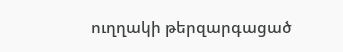ուղղակի թերզարգացած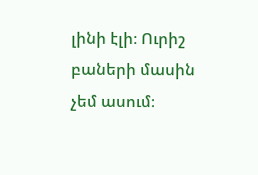լինի էլի։ Ուրիշ բաների մասին չեմ ասում։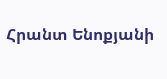Հրանտ Ենոքյանի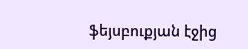ֆեյսբուքյան էջից